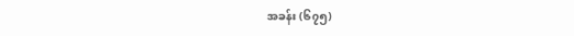အခန်း (၆၇၅)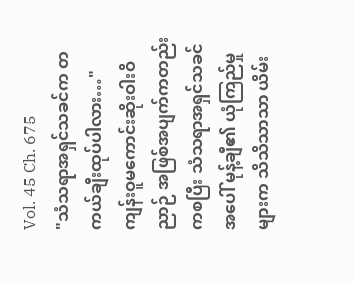Vol. 45 Ch. 675
"သံသရာအရှင်သခင်က တကယ်ချီးထုပ်ပါလား…"
ကျန်းဝူမကောင်းဆိုးဝါးဝိညာဉ် အဖြစ်အပျက်ကတည်းကစပြီး သံသရာအရှင်သခင်အပေါ် မုန့်ချီ၏ ယုံကြည်မှုများက သိသိသာသာ ယိမ်း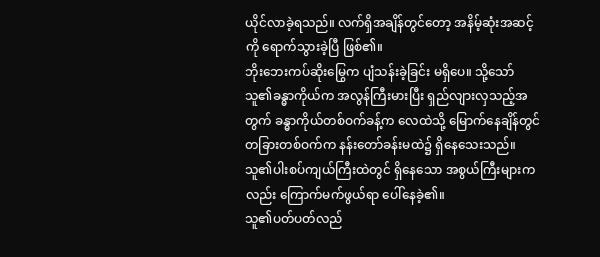ယိုင်လာခဲ့ရသည်။ လက်ရှိအချိန်တွင်တော့ အနိမ့်ဆုံးအဆင့်ကို ရောက်သွားခဲ့ပြီ ဖြစ်၏။
ဘိုးဘေးကပ်ဆိုးမြွေက ပျံသန်းခဲ့ခြင်း မရှိပေ။ သို့သော် သူ၏ခန္ဓာကိုယ်က အလွန်ကြီးမားပြီး ရှည်လျားလှသည့်အတွက် ခန္ဓာကိုယ်တစ်ဝက်ခန့်က လေထဲသို့ မြောက်နေချိန်တွင် တခြားတစ်ဝက်က နန်းတော်ခန်းမထဲ၌ ရှိနေသေးသည်။ သူ၏ပါးစပ်ကျယ်ကြီးထဲတွင် ရှိနေသော အစွယ်ကြီးများကလည်း ကြောက်မက်ဖွယ်ရာ ပေါ်နေခဲ့၏။
သူ၏ပတ်ပတ်လည်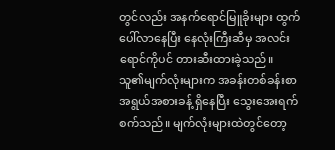တွင်လည်း အနက်ရောင်မြူခိုးများ ထွက်ပေါ်လာနေပြီး နေလုံးကြီးဆီမှ အလင်းရောင်ကိုပင် တားဆီးထားခဲ့သည်။ သူ၏မျက်လုံးများက အခန်းတစ်ခန်းစာ အရွယ်အစားခန့် ရှိနေပြီး သွေးအေးရက်စက်သည်။ မျက်လုံးများထဲတွင်တော့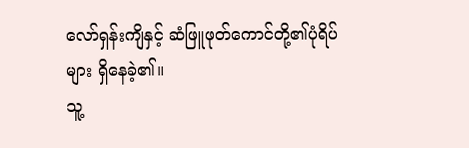လော်ရှန်းကျိနှင့် ဆံဖြူဖုတ်ကောင်တို့၏ပုံရိပ်များ ရှိနေခဲ့၏။
သူ့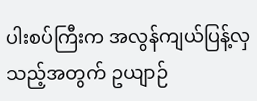ပါးစပ်ကြီးက အလွန်ကျယ်ပြန့်လှသည့်အတွက် ဥယျာဉ်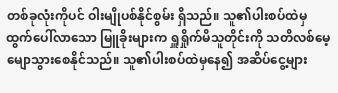တစ်ခုလုံးကိုပင် ဝါးမျိုပစ်နိုင်စွမ်း ရှိသည်။ သူ၏ပါးစပ်ထဲမှ ထွက်ပေါ်လာသော မြူခိုးများက ရှူရှိုက်မိသူတိုင်းကို သတိလစ်မေ့မျောသွားစေနိုင်သည်။ သူ၏ပါးစပ်ထဲမှနေ၍ အဆိပ်ငွေ့များ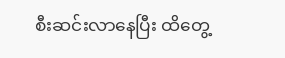စီးဆင်းလာနေပြီး ထိတွေ့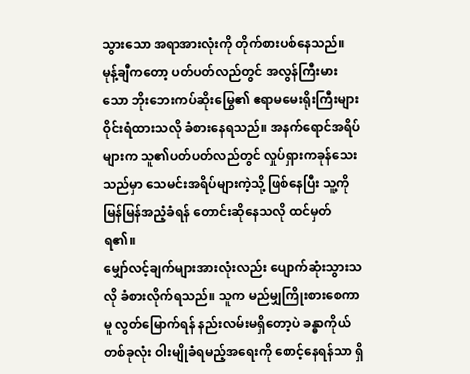သွားသော အရာအားလုံးကို တိုက်စားပစ်နေသည်။
မုန့်ချီကတော့ ပတ်ပတ်လည်တွင် အလွန်ကြီးမားသော ဘိုးဘေးကပ်ဆိုးမြွေ၏ ဧရာမမေးရိုးကြီးများ ဝိုင်းရံထားသလို ခံစားနေရသည်။ အနက်ရောင်အရိပ်များက သူ၏ပတ်ပတ်လည်တွင် လှုပ်ရှားကခုန်သေးသည်မှာ သေမင်းအရိပ်များကဲ့သို့ ဖြစ်နေပြီး သူ့ကို မြန်မြန်အညံ့ခံရန် တောင်းဆိုနေသလို ထင်မှတ်ရ၏။
မျှော်လင့်ချက်များအားလုံးလည်း ပျောက်ဆုံးသွားသလို ခံစားလိုက်ရသည်။ သူက မည်မျှကြိုးစားစေကာမူ လွတ်မြောက်ရန် နည်းလမ်းမရှိတော့ပဲ ခန္ဓာကိုယ်တစ်ခုလုံး ဝါးမျိုခံရမည့်အရေးကို စောင့်နေရန်သာ ရှိ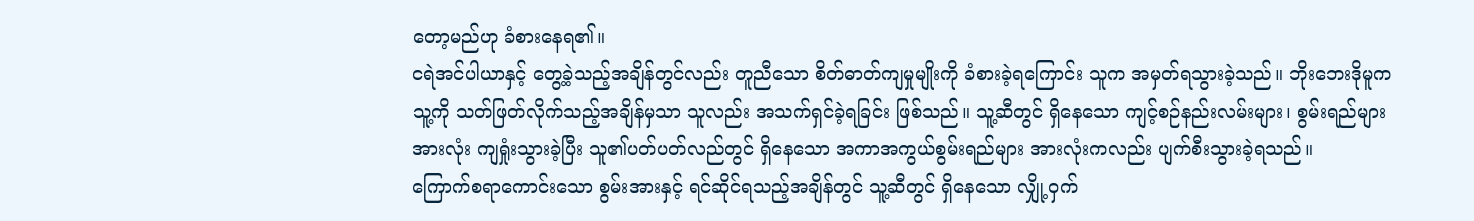တော့မည်ဟု ခံစားနေရ၏။
ငရဲအင်ပါယာနှင့် တွေ့ခဲ့သည့်အချိန်တွင်လည်း တူညီသော စိတ်ဓာတ်ကျမှုမျိုးကို ခံစားခဲ့ရကြောင်း သူက အမှတ်ရသွားခဲ့သည်။ ဘိုးဘေးဒိုမူက သူ့ကို သတ်ဖြတ်လိုက်သည့်အချိန်မှသာ သူလည်း အသက်ရှင်ခဲ့ရခြင်း ဖြစ်သည်။ သူ့ဆီတွင် ရှိနေသော ကျင့်စဉ်နည်းလမ်းများ၊ စွမ်းရည်များအားလုံး ကျရှုံးသွားခဲ့ပြီး သူ၏ပတ်ပတ်လည်တွင် ရှိနေသော အကာအကွယ်စွမ်းရည်များ အားလုံးကလည်း ပျက်စီးသွားခဲ့ရသည်။
ကြောက်စရာကောင်းသော စွမ်းအားနှင့် ရင်ဆိုင်ရသည့်အချိန်တွင် သူ့ဆီတွင် ရှိနေသော လျှို့ဝှက်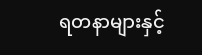ရတနာများနှင့်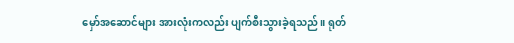မှော်အဆောင်များ အားလုံးကလည်း ပျက်စီးသွားခဲ့ရသည်။ ရုတ်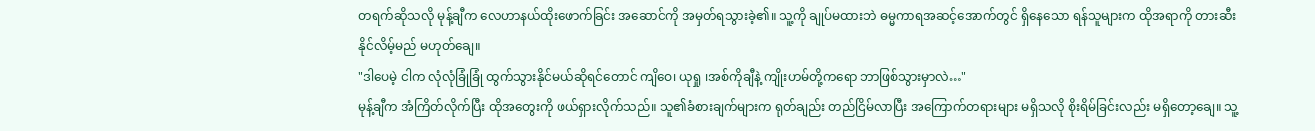တရက်ဆိုသလို မုန့်ချီက လေဟာနယ်ထိုးဖောက်ခြင်း အဆောင်ကို အမှတ်ရသွားခဲ့၏။ သူ့ကို ချုပ်မထားဘဲ ဓမ္မကာရအဆင့်အောက်တွင် ရှိနေသော ရန်သူများက ထိုအရာကို တားဆီးနိုင်လိမ့်မည် မဟုတ်ချေ။
"ဒါပေမဲ့ ငါက လုံလုံခြုံခြုံ ထွက်သွားနိုင်မယ်ဆိုရင်တောင် ကျိဝေ၊ ယုရှု ၊အစ်ကိုချီနဲ့ ကျိုးဟမ်တို့ကရော ဘာဖြစ်သွားမှာလဲ…"
မုန့်ချီက အံကြိတ်လိုက်ပြီး ထိုအတွေးကို ဖယ်ရှားလိုက်သည်။ သူ၏ခံစားချက်များက ရုတ်ချည်း တည်ငြိမ်လာပြီး အကြောက်တရားများ မရှိသလို စိုးရိမ်ခြင်းလည်း မရှိတော့ချေ။ သူ့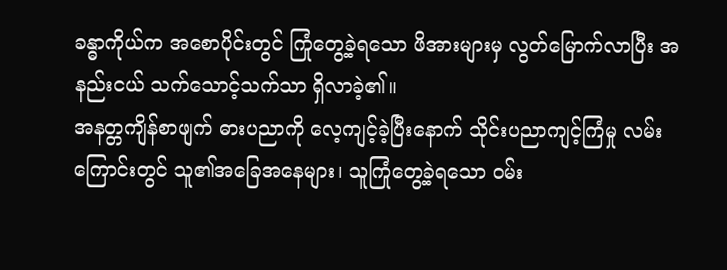ခန္ဓာကိုယ်က အစောပိုင်းတွင် ကြုံတွေ့ခဲ့ရသော ဖိအားများမှ လွတ်မြောက်လာပြီး အနည်းငယ် သက်သောင့်သက်သာ ရှိလာခဲ့၏။
အနတ္တကျိန်စာဖျက် ဓားပညာကို လေ့ကျင့်ခဲ့ပြီးနောက် သိုင်းပညာကျင့်ကြံမှု လမ်းကြောင်းတွင် သူ၏အခြေအနေများ၊ သူကြုံတွေ့ခဲ့ရသော ဝမ်း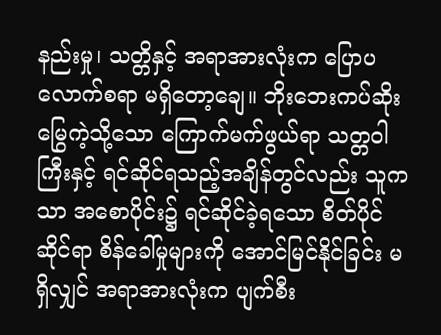နည်းမှု၊ သတ္တိနှင့် အရာအားလုံးက ပြောပလောက်စရာ မရှိတော့ချေ။ ဘိုးဘေးကပ်ဆိုးမြွေကဲ့သို့သော ကြောက်မက်ဖွယ်ရာ သတ္တဝါကြီးနှင့် ရင်ဆိုင်ရသည့်အချိန်တွင်လည်း သူကသာ အစောပိုင်း၌ ရင်ဆိုင်ခဲ့ရသော စိတ်ပိုင်ဆိုင်ရာ စိန်ခေါ်မှုများကို အောင်မြင်နိုင်ခြင်း မရှိလျှင် အရာအားလုံးက ပျက်စီး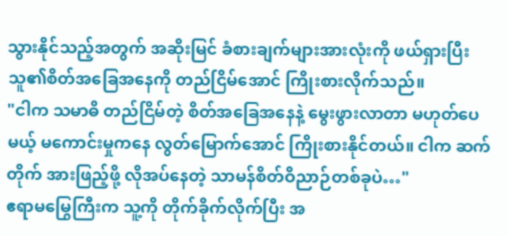သွားနိုင်သည့်အတွက် အဆိုးမြင် ခံစားချက်များအားလုံးကို ဖယ်ရှားပြီး သူ၏စိတ်အခြေအနေကို တည်ငြိမ်အောင် ကြိုးစားလိုက်သည်။
"ငါက သမာဓိ တည်ငြိမ်တဲ့ စိတ်အခြေအနေနဲ့ မွေးဖွားလာတာ မဟုတ်ပေမယ့် မကောင်းမှုကနေ လွတ်မြောက်အောင် ကြိုးစားနိုင်တယ်။ ငါက ဆက်တိုက် အားဖြည့်ဖို့ လိုအပ်နေတဲ့ သာမန်စိတ်ဝိညာဉ်တစ်ခုပဲ…"
ဧရာမမြွေကြီးက သူ့ကို တိုက်ခိုက်လိုက်ပြီး အ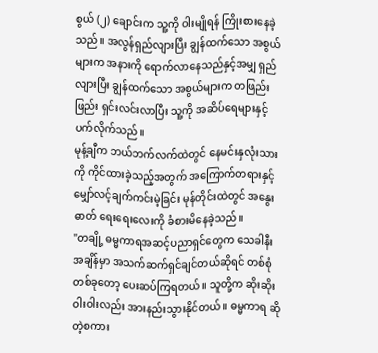စွယ် (၂) ချောင်းက သူ့ကို ဝါးမျိုရန် ကြိုးစားနေခဲ့သည်။ အလွန်ရှည်လျားပြီး ချွန်ထက်သော အစွယ်များက အနားကို ရောက်လာနေသည်နှင့်အမျှ ရှည်လျားပြီး ချွန်ထက်သော အစွယ်များက တဖြည်းဖြည်း ရှင်းလင်းလာပြီး သူ့ကို အဆိပ်ရေများနှင့် ပက်လိုက်သည်။
မုန့်ချီက ဘယ်ဘက်လက်ထဲတွင် နေမင်းနှလုံးသားကို ကိုင်ထားခဲ့သည့်အတွက် အကြောက်တရားနှင့် မျှော်လင့်ချက်ကင်းမဲ့ခြင်း မုန်တိုင်းထဲတွင် အနွေးဓာတ် ရေးရေးလေးကို ခံစားမိနေခဲ့သည်။
"တချို့ ဓမ္မကာရအဆင့်ပညာရှင်တွေက သေခါနီးအချိန်မှာ အသက်ဆက်ရှင်ချင်တယ်ဆိုရင် တစ်စုံတစ်ခုတော့ ပေးဆပ်ကြရတယ်။ သူတို့က ဆိုးဆိုးဝါးဝါးလည်း အားနည်းသွားနိုင်တယ်။ ဓမ္မကာရ ဆိုတဲ့စကား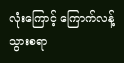လုံးကြောင့် ကြောက်လန့်သွားစရာ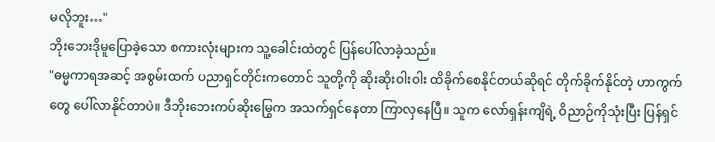မလိုဘူး…"
ဘိုးဘေးဒိုမူပြောခဲ့သော စကားလုံးများက သူ့ခေါင်းထဲတွင် ပြန်ပေါ်လာခဲ့သည်။
"ဓမ္မကာရအဆင့် အစွမ်းထက် ပညာရှင်တိုင်းကတောင် သူတို့ကို ဆိုးဆိုးဝါးဝါး ထိခိုက်စေနိုင်တယ်ဆိုရင် တိုက်ခိုက်နိုင်တဲ့ ဟာကွက်တွေ ပေါ်လာနိုင်တာပဲ။ ဒီဘိုးဘေးကပ်ဆိုးမြွေက အသက်ရှင်နေတာ ကြာလှနေပြီ။ သူက လော်ရှန်းကျိရဲ့ ဝိညာဉ်ကိုသုံးပြီး ပြန်ရှင်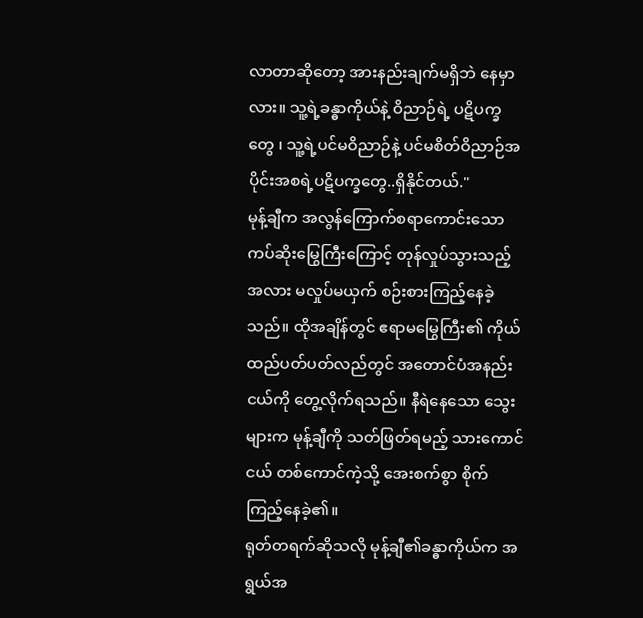လာတာဆိုတော့ အားနည်းချက်မရှိဘဲ နေမှာလား။ သူ့ရဲ့ခန္ဓာကိုယ်နဲ့ ဝိညာဉ်ရဲ့ ပဋိပက္ခတွေ ၊ သူ့ရဲ့ပင်မဝိညာဉ်နဲ့ ပင်မစိတ်ဝိညာဉ်အပိုင်းအစရဲ့ပဋိပက္ခတွေ..ရှိနိုင်တယ်."
မုန့်ချီက အလွန်ကြောက်စရာကောင်းသော ကပ်ဆိုးမြွေကြီးကြောင့် တုန်လှုပ်သွားသည့်အလား မလှုပ်မယှက် စဉ်းစားကြည့်နေခဲ့သည်။ ထိုအချိန်တွင် ဧရာမမြွေကြီး၏ ကိုယ်ထည်ပတ်ပတ်လည်တွင် အတောင်ပံအနည်းငယ်ကို တွေ့လိုက်ရသည်။ နီရဲနေသော သွေးများက မုန့်ချီကို သတ်ဖြတ်ရမည့် သားကောင်ငယ် တစ်ကောင်ကဲ့သို့ အေးစက်စွာ စိုက်ကြည့်နေခဲ့၏။
ရုတ်တရက်ဆိုသလို မုန့်ချီ၏ခန္ဓာကိုယ်က အရွယ်အ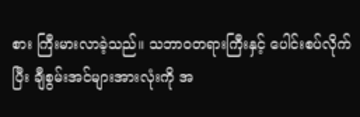စား ကြီးမားလာခဲ့သည်။ သဘာဝတရားကြီးနှင့် ပေါင်းစပ်လိုက်ပြီး ချီစွမ်းအင်များအားလုံးကို အ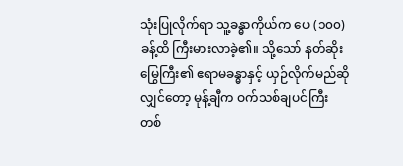သုံးပြုလိုက်ရာ သူ့ခန္ဓာကိုယ်က ပေ (၁၀၀) ခန့်ထိ ကြီးမားလာခဲ့၏။ သို့သော် နတ်ဆိုးမြွေကြီး၏ ဧရာမခန္ဓာနှင့် ယှဉ်လိုက်မည်ဆိုလျှင်တော့ မုန့်ချီက ဝက်သစ်ချပင်ကြီး တစ်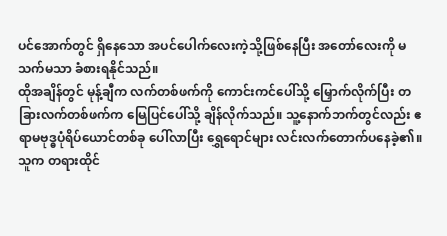ပင်အောက်တွင် ရှိနေသော အပင်ပေါက်လေးကဲ့သို့ဖြစ်နေပြီး အတော်လေးကို မသက်မသာ ခံစားရနိုင်သည်။
ထိုအချိန်တွင် မုန့်ချီက လက်တစ်ဖက်ကို ကောင်းကင်ပေါ်သို့ မြှောက်လိုက်ပြီး တခြားလက်တစ်ဖက်က မြေပြင်ပေါ်သို့ ချိန်လိုက်သည်။ သူ့နောက်ဘက်တွင်လည်း ဧရာမဗုဒ္ဓပုံရိပ်ယောင်တစ်ခု ပေါ်လာပြီး ရွှေရောင်များ လင်းလက်တောက်ပနေခဲ့၏။
သူက တရားထိုင်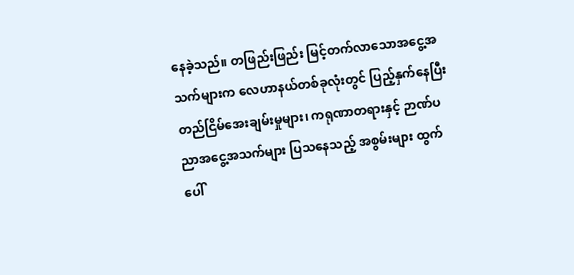နေခဲ့သည်။ တဖြည်းဖြည်း မြင့်တက်လာသောအငွေ့အသက်များက လေဟာနယ်တစ်ခုလုံးတွင် ပြည့်နှက်နေပြီး တည်ငြိမ်အေးချမ်းမှုများ၊ ကရုဏာတရားနှင့် ဉာဏ်ပညာအငွေ့အသက်များ ပြသနေသည့် အစွမ်းများ ထွက်ပေါ်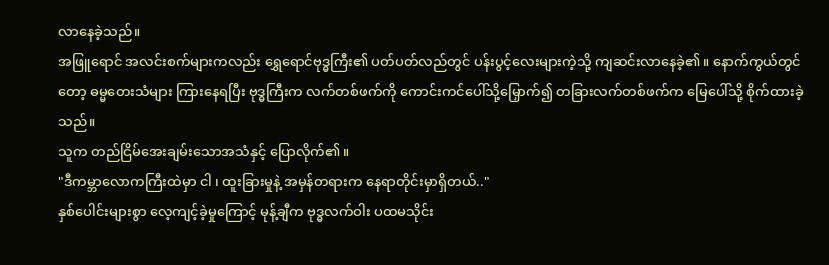လာနေခဲ့သည်။
အဖြူရောင် အလင်းစက်များကလည်း ရွှေရောင်ဗုဒ္ဓကြီး၏ ပတ်ပတ်လည်တွင် ပန်းပွင့်လေးများကဲ့သို့ ကျဆင်းလာနေခဲ့၏။ နောက်ကွယ်တွင်တော့ ဓမ္မတေးသံများ ကြားနေရပြီး ဗုဒ္ဓကြီးက လက်တစ်ဖက်ကို ကောင်းကင်ပေါ်သို့မြှောက်၍ တခြားလက်တစ်ဖက်က မြေပေါ်သို့ စိုက်ထားခဲ့သည်။
သူက တည်ငြိမ်အေးချမ်းသောအသံနှင့် ပြောလိုက်၏။
"ဒီကမ္ဘာလောကကြီးထဲမှာ ငါ ၊ ထူးခြားမှုနဲ့ အမှန်တရားက နေရာတိုင်းမှာရှိတယ်.."
နှစ်ပေါင်းများစွာ လေ့ကျင့်ခဲ့မှုကြောင့် မုန့်ချီက ဗုဒ္ဓလက်ဝါး ပထမသိုင်း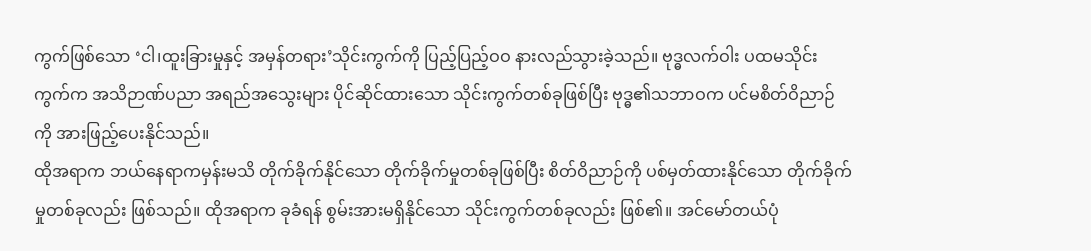ကွက်ဖြစ်သော ‘ငါ၊ထူးခြားမှုနှင့် အမှန်တရား’သိုင်းကွက်ကို ပြည့်ပြည့်ဝဝ နားလည်သွားခဲ့သည်။ ဗုဒ္ဓလက်ဝါး ပထမသိုင်းကွက်က အသိဉာဏ်ပညာ အရည်အသွေးများ ပိုင်ဆိုင်ထားသော သိုင်းကွက်တစ်ခုဖြစ်ပြီး ဗုဒ္ဓ၏သဘာဝက ပင်မစိတ်ဝိညာဉ်ကို အားဖြည့်ပေးနိုင်သည်။
ထိုအရာက ဘယ်နေရာကမှန်းမသိ တိုက်ခိုက်နိုင်သော တိုက်ခိုက်မှုတစ်ခုဖြစ်ပြီး စိတ်ဝိညာဉ်ကို ပစ်မှတ်ထားနိုင်သော တိုက်ခိုက်မှုတစ်ခုလည်း ဖြစ်သည်။ ထိုအရာက ခုခံရန် စွမ်းအားမရှိနိုင်သော သိုင်းကွက်တစ်ခုလည်း ဖြစ်၏။ အင်မော်တယ်ပုံ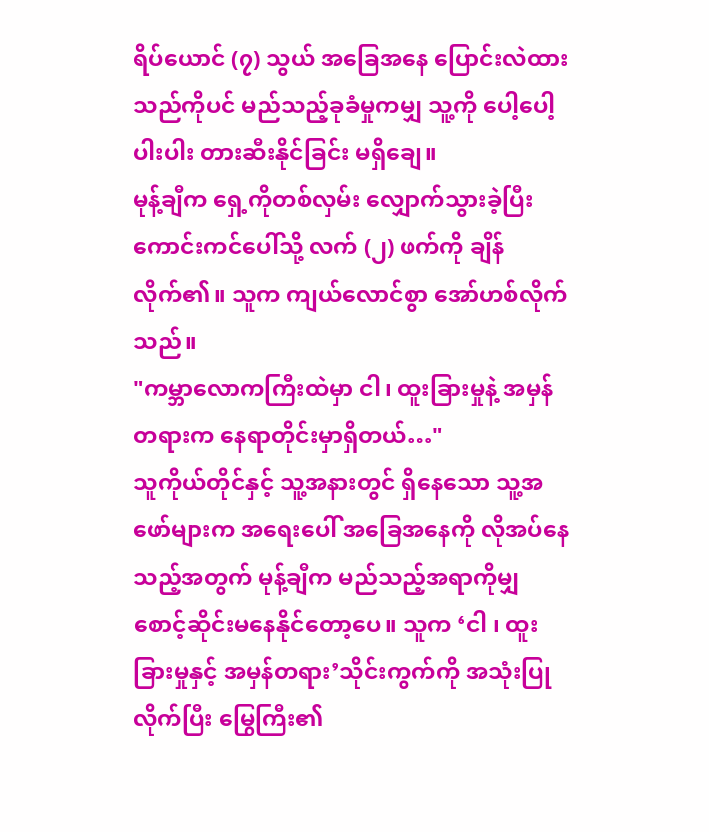ရိပ်ယောင် (၇) သွယ် အခြေအနေ ပြောင်းလဲထားသည်ကိုပင် မည်သည့်ခုခံမှုကမျှ သူ့ကို ပေါ့ပေါ့ပါးပါး တားဆီးနိုင်ခြင်း မရှိချေ။
မုန့်ချီက ရှေ့ကိုတစ်လှမ်း လျှောက်သွားခဲ့ပြီး ကောင်းကင်ပေါ်သို့ လက် (၂) ဖက်ကို ချိန်လိုက်၏။ သူက ကျယ်လောင်စွာ အော်ဟစ်လိုက်သည်။
"ကမ္ဘာလောကကြီးထဲမှာ ငါ၊ ထူးခြားမှုနဲ့ အမှန်တရားက နေရာတိုင်းမှာရှိတယ်…"
သူကိုယ်တိုင်နှင့် သူ့အနားတွင် ရှိနေသော သူ့အဖော်များက အရေးပေါ် အခြေအနေကို လိုအပ်နေသည့်အတွက် မုန့်ချီက မည်သည့်အရာကိုမျှ စောင့်ဆိုင်းမနေနိုင်တော့ပေ။ သူက ‘ငါ ၊ ထူးခြားမှုနှင့် အမှန်တရား’သိုင်းကွက်ကို အသုံးပြုလိုက်ပြီး မြွေကြီး၏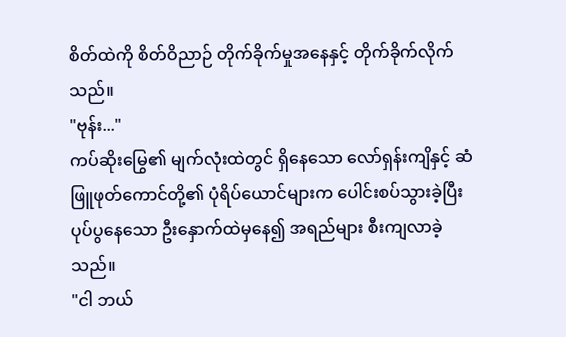စိတ်ထဲကို စိတ်ဝိညာဉ် တိုက်ခိုက်မှုအနေနှင့် တိုက်ခိုက်လိုက်သည်။
"ဗုန်း..."
ကပ်ဆိုးမြွေ၏ မျက်လုံးထဲတွင် ရှိနေသော လော်ရှန်းကျိနှင့် ဆံဖြူဖုတ်ကောင်တို့၏ ပုံရိပ်ယောင်များက ပေါင်းစပ်သွားခဲ့ပြီး ပုပ်ပွနေသော ဦးနှောက်ထဲမှနေ၍ အရည်များ စီးကျလာခဲ့သည်။
"ငါ ဘယ်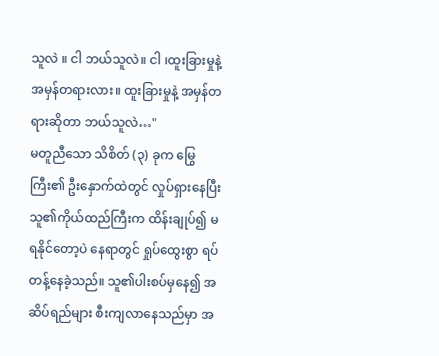သူလဲ ။ ငါ ဘယ်သူလဲ။ ငါ ၊ထူးခြားမှုနဲ့ အမှန်တရားလား။ ထူးခြားမှုနဲ့ အမှန်တရားဆိုတာ ဘယ်သူလဲ…"
မတူညီသော သိစိတ် (၃) ခုက မြွေကြီး၏ ဦးနှောက်ထဲတွင် လှုပ်ရှားနေပြီး သူ၏ကိုယ်ထည်ကြီးက ထိန်းချုပ်၍ မရနိုင်တော့ပဲ နေရာတွင် ရှုပ်ထွေးစွာ ရပ်တန့်နေခဲ့သည်။ သူ၏ပါးစပ်မှနေ၍ အဆိပ်ရည်များ စီးကျလာနေသည်မှာ အ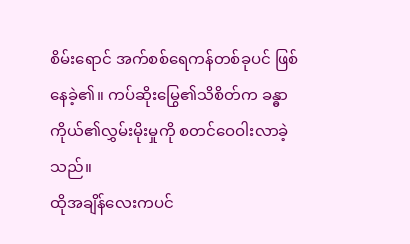စိမ်းရောင် အက်စစ်ရေကန်တစ်ခုပင် ဖြစ်နေခဲ့၏။ ကပ်ဆိုးမြွေ၏သိစိတ်က ခန္ဓာကိုယ်၏လွှမ်းမိုးမှုကို စတင်ဝေဝါးလာခဲ့သည်။
ထိုအချိန်လေးကပင်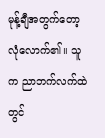မုန့်ချီအတွက်တော့ လုံလောက်၏။ သူက ညာဘက်လက်ထဲတွင်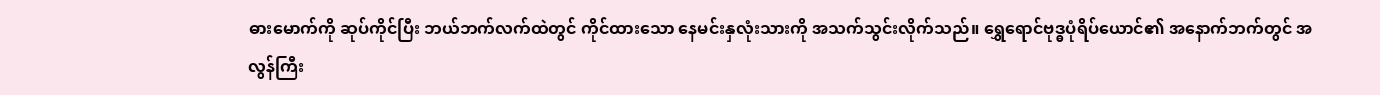ဓားမောက်ကို ဆုပ်ကိုင်ပြီး ဘယ်ဘက်လက်ထဲတွင် ကိုင်ထားသော နေမင်းနှလုံးသားကို အသက်သွင်းလိုက်သည်။ ရွှေရောင်ဗုဒ္ဓပုံရိပ်ယောင်၏ အနောက်ဘက်တွင် အလွန်ကြီး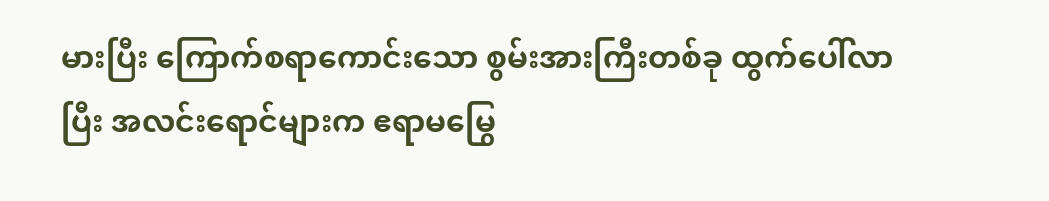မားပြီး ကြောက်စရာကောင်းသော စွမ်းအားကြီးတစ်ခု ထွက်ပေါ်လာပြီး အလင်းရောင်များက ဧရာမမြွေ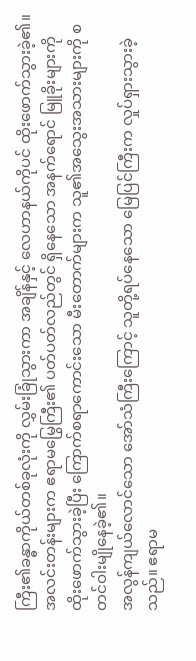ကြီး၏ခန္ဓာကိုယ်တစ်ခုလုံးကို လွှမ်းခြုံသွားကာ အချိန်နှင့် လေဟာနယ်ကိုပင် ထိုးဖောက်သွားခဲ့၏။
အလင်းတန်းများက ဧရာမမြွေကြီး၏ ပတ်ပတ်လည်တွင် ရှိနေသော အနက်ရောင် မြူခိုးများကို ထိုးဖောက်သွားခဲ့ပြီး ကြောက်စရာကောင်းသော မီးတောက်များက သူ၏အသွေးအသားများကို စတင်ဝါးမျိုနေခဲ့၏။
အလွန်ကျယ်လောင်သော အော်သံကြီးကြောင့် သူတို့ရပ်နေသော မြေပြင်ကြီးက လှုပ်ရှားသွားခဲ့သည်။ ဧရာမ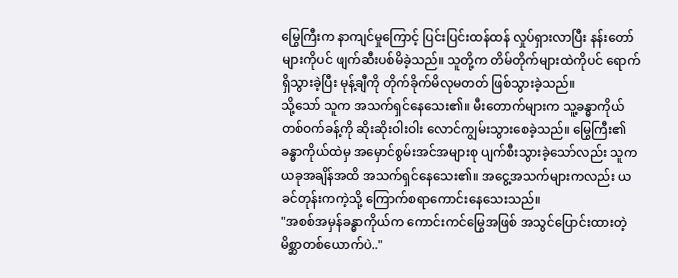မြွေကြီးက နာကျင်မှုကြောင့် ပြင်းပြင်းထန်ထန် လှုပ်ရှားလာပြီး နန်းတော်များကိုပင် ဖျက်ဆီးပစ်မိခဲ့သည်။ သူတို့က တိမ်တိုက်များထဲကိုပင် ရောက်ရှိသွားခဲ့ပြီး မုန့်ချီကို တိုက်ခိုက်မိလုမတတ် ဖြစ်သွားခဲ့သည်။
သို့သော် သူက အသက်ရှင်နေသေး၏။ မီးတောက်များက သူ့ခန္ဓာကိုယ် တစ်ဝက်ခန့်ကို ဆိုးဆိုးဝါးဝါး လောင်ကျွမ်းသွားစေခဲ့သည်။ မြွေကြီး၏ ခန္ဓာကိုယ်ထဲမှ အမှောင်စွမ်းအင်အများစု ပျက်စီးသွားခဲ့သော်လည်း သူက ယခုအချိန်အထိ အသက်ရှင်နေသေး၏။ အငွေ့အသက်များကလည်း ယခင်တုန်းကကဲ့သို့ ကြောက်စရာကောင်းနေသေးသည်။
"အစစ်အမှန်ခန္ဓာကိုယ်က ကောင်းကင်မြွေအဖြစ် အသွင်ပြောင်းထားတဲ့ မိစ္ဆာတစ်ယောက်ပဲ.."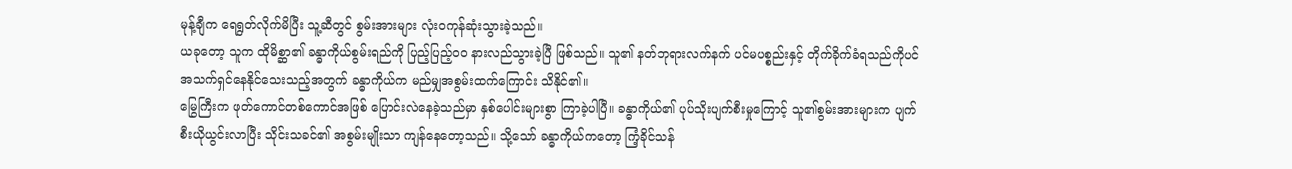မုန့်ချီက ရေရွတ်လိုက်မိပြီး သူ့ဆီတွင် စွမ်းအားများ လုံးဝကုန်ဆုံးသွားခဲ့သည်။
ယခုတော့ သူက ထိုမိစ္ဆာ၏ ခန္ဓာကိုယ်စွမ်းရည်ကို ပြည့်ပြည့်ဝဝ နားလည်သွားခဲ့ပြီ ဖြစ်သည်။ သူ၏ နတ်ဘုရားလက်နက် ပင်မပစ္စည်းနှင့် တိုက်ခိုက်ခံရသည်ကိုပင် အသက်ရှင်နေနိုင်သေးသည့်အတွက် ခန္ဓာကိုယ်က မည်မျှအစွမ်းထက်ကြောင်း သိနိုင်၏။
မြွေကြီးက ဖုတ်ကောင်တစ်ကောင်အဖြစ် ပြောင်းလဲနေခဲ့သည်မှာ နှစ်ပေါင်းများစွာ ကြာခဲ့ပါပြီ။ ခန္ဓာကိုယ်၏ ပုပ်သိုးပျက်စီးမှုကြောင့် သူ၏စွမ်းအားများက ပျက်စီးယိုယွင်းလာပြီး သိုင်းသခင်၏ အစွမ်းမျိုးသာ ကျန်နေတော့သည်။ သို့သော် ခန္ဓာကိုယ်ကတော့ ကြံ့ခိုင်သန်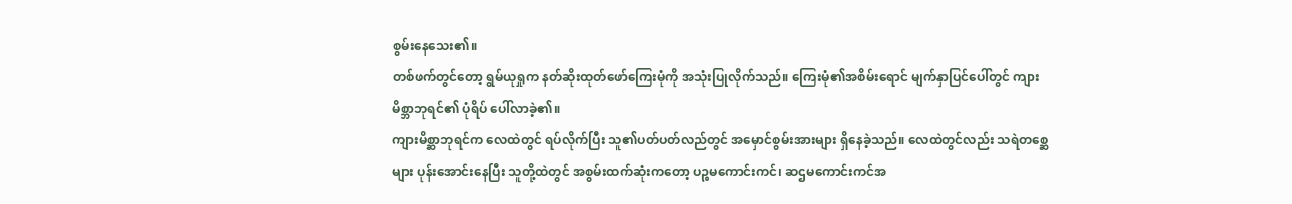စွမ်းနေသေး၏။
တစ်ဖက်တွင်တော့ ရွမ်ယုရှုက နတ်ဆိုးထုတ်ဖော်ကြေးမုံကို အသုံးပြုလိုက်သည်။ ကြေးမုံ၏အစိမ်းရောင် မျက်နှာပြင်ပေါ်တွင် ကျားမိစ္ဘာဘုရင်၏ ပုံရိပ် ပေါ်လာခဲ့၏။
ကျားမိစ္ဆာဘုရင်က လေထဲတွင် ရပ်လိုက်ပြီး သူ၏ပတ်ပတ်လည်တွင် အမှောင်စွမ်းအားများ ရှိနေခဲ့သည်။ လေထဲတွင်လည်း သရဲတစ္ဆေများ ပုန်းအောင်းနေပြီး သူတို့ထဲတွင် အစွမ်းထက်ဆုံးကတော့ ပဉ္စမကောင်းကင်၊ ဆဌမကောင်းကင်အ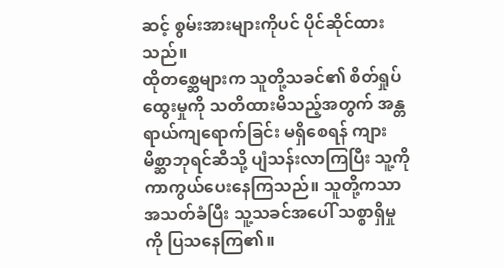ဆင့် စွမ်းအားများကိုပင် ပိုင်ဆိုင်ထားသည်။
ထိုတစ္ဆေများက သူတို့သခင်၏ စိတ်ရှုပ်ထွေးမှုကို သတိထားမိသည့်အတွက် အန္တရာယ်ကျရောက်ခြင်း မရှိစေရန် ကျားမိစ္ဆာဘုရင်ဆီသို့ ပျံသန်းလာကြပြီး သူ့ကို ကာကွယ်ပေးနေကြသည်။ သူတို့ကသာ အသတ်ခံပြီး သူ့သခင်အပေါ် သစ္စာရှိမှုကို ပြသနေကြ၏။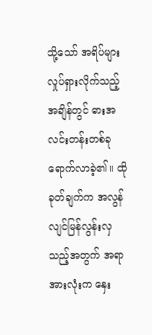သို့သော် အရိပ်များ လှုပ်ရှားလိုက်သည့်အချိန်တွင် ဓားအလင်းတန်းတစ်ခု ရောက်လာခဲ့၏။ ထိုခုတ်ချက်က အလွန်လျင်မြန်လွန်းလှသည့်အတွက် အရာအားလုံးက နှေး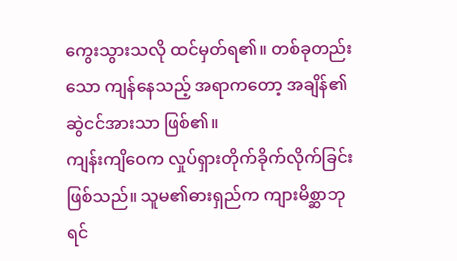ကွေးသွားသလို ထင်မှတ်ရ၏။ တစ်ခုတည်းသော ကျန်နေသည့် အရာကတော့ အချိန်၏ဆွဲငင်အားသာ ဖြစ်၏။
ကျန်းကျိဝေက လှုပ်ရှားတိုက်ခိုက်လိုက်ခြင်း ဖြစ်သည်။ သူမ၏ဓားရှည်က ကျားမိစ္ဆာဘုရင်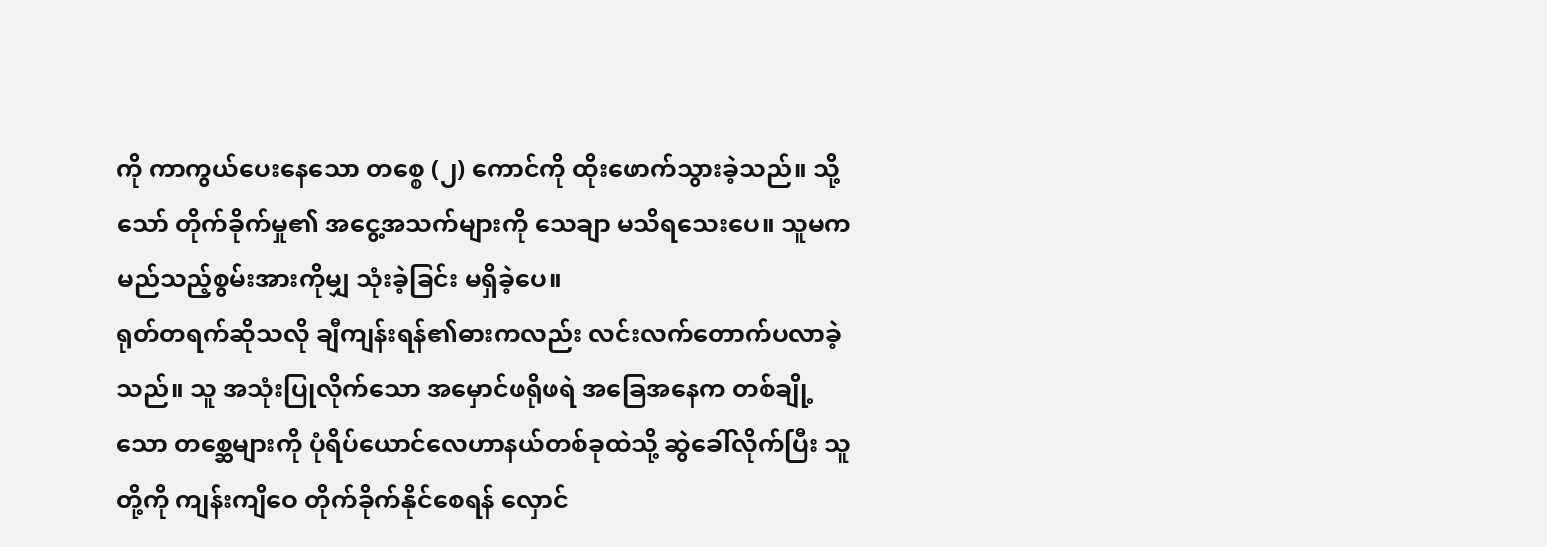ကို ကာကွယ်ပေးနေသော တစ္စေ (၂) ကောင်ကို ထိုးဖောက်သွားခဲ့သည်။ သို့သော် တိုက်ခိုက်မှု၏ အငွေ့အသက်များကို သေချာ မသိရသေးပေ။ သူမက မည်သည့်စွမ်းအားကိုမျှ သုံးခဲ့ခြင်း မရှိခဲ့ပေ။
ရုတ်တရက်ဆိုသလို ချီကျန်းရန်၏ဓားကလည်း လင်းလက်တောက်ပလာခဲ့သည်။ သူ အသုံးပြုလိုက်သော အမှောင်ဖရိုဖရဲ အခြေအနေက တစ်ချို့သော တစ္ဆေများကို ပုံရိပ်ယောင်လေဟာနယ်တစ်ခုထဲသို့ ဆွဲခေါ်လိုက်ပြီး သူတို့ကို ကျန်းကျိဝေ တိုက်ခိုက်နိုင်စေရန် လှောင်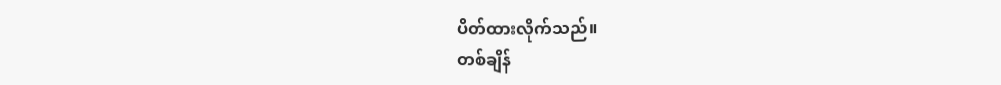ပိတ်ထားလိုက်သည်။
တစ်ချိန်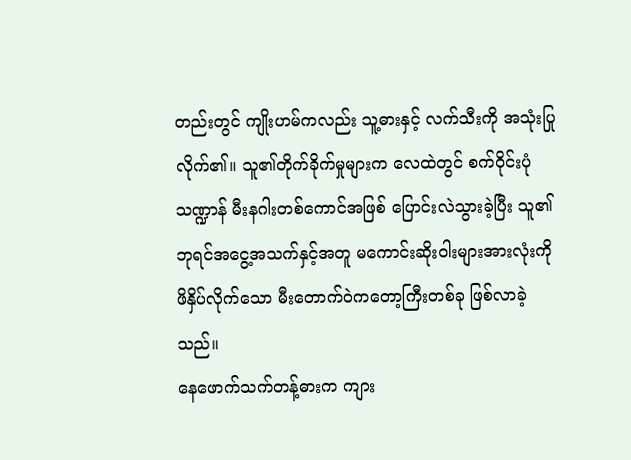တည်းတွင် ကျိုးဟမ်ကလည်း သူ့ဓားနှင့် လက်သီးကို အသုံးပြုလိုက်၏။ သူ၏တိုက်ခိုက်မှုများက လေထဲတွင် စက်ဝိုင်းပုံသဏ္ဍာန် မီးနဂါးတစ်ကောင်အဖြစ် ပြောင်းလဲသွားခဲ့ပြီး သူ၏ဘုရင်အငွေ့အသက်နှင့်အတူ မကောင်းဆိုးဝါးများအားလုံးကို ဖိနှိပ်လိုက်သော မီးတောက်ဝဲကတော့ကြီးတစ်ခု ဖြစ်လာခဲ့သည်။
နေဖောက်သက်တန့်ဓားက ကျား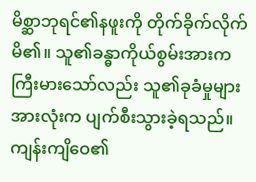မိစ္ဆာဘုရင်၏နဖူးကို တိုက်ခိုက်လိုက်မိ၏။ သူ၏ခန္ဓာကိုယ်စွမ်းအားက ကြီးမားသော်လည်း သူ၏ခုခံမှုများအားလုံးက ပျက်စီးသွားခဲ့ရသည်။ ကျန်းကျိဝေ၏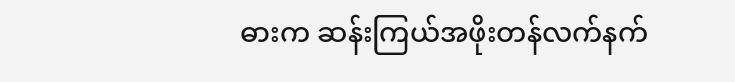ဓားက ဆန်းကြယ်အဖိုးတန်လက်နက်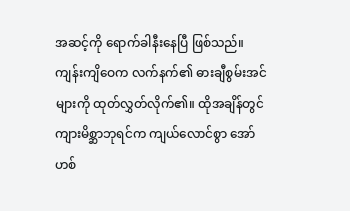အဆင့်ကို ရောက်ခါနီးနေပြီ ဖြစ်သည်။
ကျန်းကျိဝေက လက်နက်၏ ဓားချီစွမ်းအင်များကို ထုတ်လွှတ်လိုက်၏။ ထိုအချိန်တွင် ကျားမိစ္ဆာဘုရင်က ကျယ်လောင်စွာ အော်ဟစ်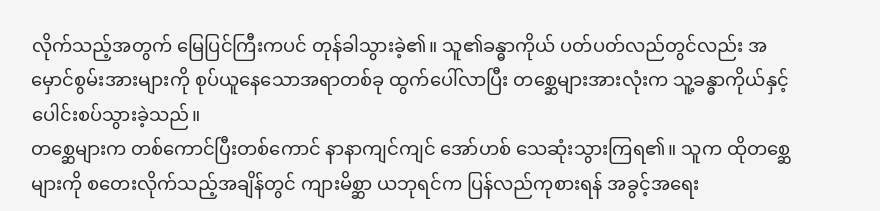လိုက်သည့်အတွက် မြေပြင်ကြီးကပင် တုန်ခါသွားခဲ့၏။ သူ၏ခန္ဓာကိုယ် ပတ်ပတ်လည်တွင်လည်း အမှောင်စွမ်းအားများကို စုပ်ယူနေသောအရာတစ်ခု ထွက်ပေါ်လာပြီး တစ္ဆေများအားလုံးက သူ့ခန္ဓာကိုယ်နှင့် ပေါင်းစပ်သွားခဲ့သည်။
တစ္ဆေများက တစ်ကောင်ပြီးတစ်ကောင် နာနာကျင်ကျင် အော်ဟစ် သေဆုံးသွားကြရ၏။ သူက ထိုတစ္ဆေများကို စတေးလိုက်သည့်အချိန်တွင် ကျားမိစ္ဆာ ယဘုရင်က ပြန်လည်ကုစားရန် အခွင့်အရေး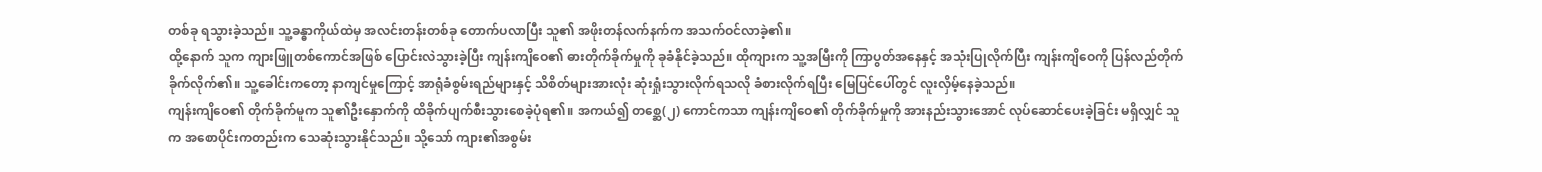တစ်ခု ရသွားခဲ့သည်။ သူ့ခန္ဓာကိုယ်ထဲမှ အလင်းတန်းတစ်ခု တောက်ပလာပြီး သူ၏ အဖိုးတန်လက်နက်က အသက်ဝင်လာခဲ့၏။
ထို့နောက် သူက ကျားဖြူတစ်ကောင်အဖြစ် ပြောင်းလဲသွားခဲ့ပြီး ကျန်းကျိဝေ၏ ဓားတိုက်ခိုက်မှုကို ခုခံနိုင်ခဲ့သည်။ ထိုကျားက သူ့အမြီးကို ကြာပွတ်အနေနှင့် အသုံးပြုလိုက်ပြီး ကျန်းကျိဝေကို ပြန်လည်တိုက်ခိုက်လိုက်၏။ သူ့ခေါင်းကတော့ နာကျင်မှုကြောင့် အာရုံခံစွမ်းရည်များနှင့် သိစိတ်များအားလုံး ဆုံးရှုံးသွားလိုက်ရသလို ခံစားလိုက်ရပြီး မြေပြင်ပေါ်တွင် လူးလှိမ့်နေခဲ့သည်။
ကျန်းကျိဝေ၏ တိုက်ခိုက်မူက သူ၏ဦးနှောက်ကို ထိခိုက်ပျက်စီးသွားစေခဲ့ပုံရ၏။ အကယ်၍ တစ္ဆေ(၂) ကောင်ကသာ ကျန်းကျိဝေ၏ တိုက်ခိုက်မှုကို အားနည်းသွားအောင် လုပ်ဆောင်ပေးခဲ့ခြင်း မရှိလျှင် သူက အစောပိုင်းကတည်းက သေဆုံးသွားနိုင်သည်။ သို့သော် ကျား၏အစွမ်း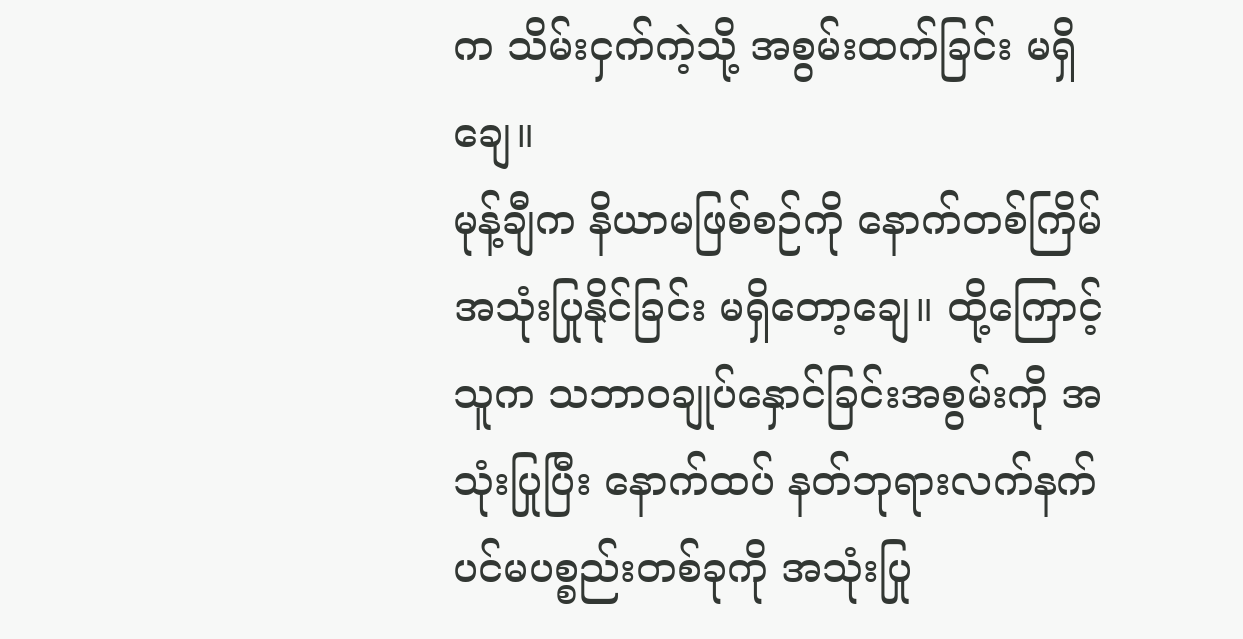က သိမ်းငှက်ကဲ့သို့ အစွမ်းထက်ခြင်း မရှိချေ။
မုန့်ချီက နိယာမဖြစ်စဉ်ကို နောက်တစ်ကြိမ် အသုံးပြုနိုင်ခြင်း မရှိတော့ချေ။ ထို့ကြောင့် သူက သဘာဝချုပ်နှောင်ခြင်းအစွမ်းကို အသုံးပြုပြီး နောက်ထပ် နတ်ဘုရားလက်နက် ပင်မပစ္စည်းတစ်ခုကို အသုံးပြု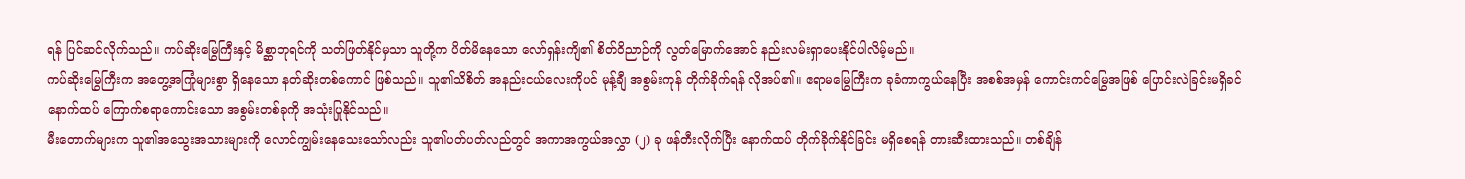ရန် ပြင်ဆင်လိုက်သည်။ ကပ်ဆိုးမြွေကြီးနှင့် မိစ္ဆာဘုရင်ကို သတ်ဖြတ်နိုင်မှသာ သူတို့က ပိတ်မိနေသော လော်ရှန်းကျိ၏ စိတ်ဝိညာဉ်ကို လွတ်မြောက်အောင် နည်းလမ်းရှာပေးနိုင်ပါလိမ့်မည်။
ကပ်ဆိုးမြွေကြီးက အတွေ့အကြုံများစွာ ရှိနေသော နတ်ဆိုးတစ်ကောင် ဖြစ်သည်။ သူ၏သိစိတ် အနည်းငယ်လေးကိုပင် မုန့်ချီ အစွမ်းကုန် တိုက်ခိုက်ရန် လိုအပ်၏။ ဧရာမမြွေကြီးက ခုခံကာကွယ်နေပြီး အစစ်အမှန် ကောင်းကင်မြွေအဖြစ် ပြောင်းလဲခြင်းမရှိခင် နောက်ထပ် ကြောက်စရာကောင်းသော အစွမ်းတစ်ခုကို အသုံးပြုနိုင်သည်။
မီးတောက်များက သူ၏အသွေးအသားများကို လောင်ကျွမ်းနေသေးသော်လည်း သူ၏ပတ်ပတ်လည်တွင် အကာအကွယ်အလွှာ (၂) ခု ဖန်တီးလိုက်ပြီး နောက်ထပ် တိုက်ခိုက်နိုင်ခြင်း မရှိစေရန် တားဆီးထားသည်။ တစ်ချိန်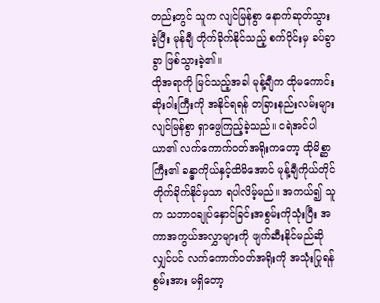တည်းတွင် သူက လျင်မြန်စွာ နောက်ဆုတ်သွားခဲ့ပြီး မုန်ချီ တိုက်ခိုက်နိုင်သည့် စက်ဝိုင်းမှ ခပ်ခွာခွာ ဖြစ်သွားခဲ့၏။
ထိုအရာကို မြင်သည့်အခါ မုန့်ချီက ထိုမကောင်းဆိုးဝါးကြီးကို အနိုင်ရရန် တခြားနည်းလမ်းများ လျင်မြန်စွာ ရှာဖွေကြည့်ခဲ့သည်။ ငရဲအင်ပါယာ၏ လက်ကောက်ဝတ်အရိုးကတော့ ထိုမိစ္ဆာကြီး၏ ခန္ဓာကိုယ်နှင့်ထိမိအောင် မုန့်ချီကိုယ်တိုင် တိုက်ခိုက်နိုင်မှသာ ရပါလိမ့်မည်။ အကယ်၍ သူက သဘာဝချုပ်နှောင်ခြင်းအစွမ်းကိုသုံးပြီး အကာအကွယ်အလွှာများကို ဖျက်ဆီးနိုင်မည်ဆိုလျှင်ပင် လက်ကောက်ဝတ်အရိုးကို အသုံးပြုရန် စွမ်းအား မရှိတော့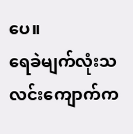ပေ။
ရေခဲမျက်လုံးသလင်းကျောက်က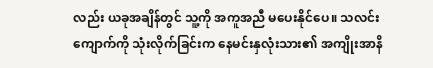လည်း ယခုအချိန်တွင် သူ့ကို အကူအညီ မပေးနိုင်ပေ။ သလင်းကျောက်ကို သုံးလိုက်ခြင်းက နေမင်းနှလုံးသား၏ အကျိုးအာနိ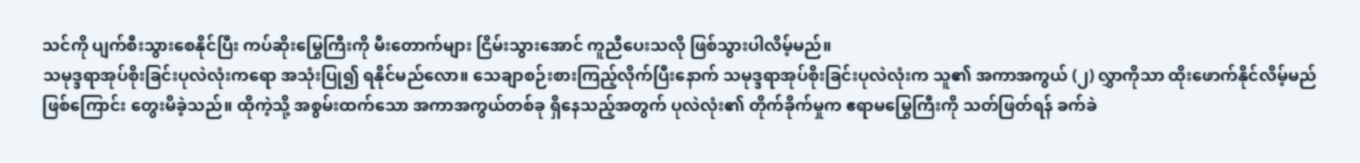သင်ကို ပျက်စီးသွားစေနိုင်ပြီး ကပ်ဆိုးမြွေကြီးကို မီးတောက်များ ငြိမ်းသွားအောင် ကူညီပေးသလို ဖြစ်သွားပါလိမ့်မည်။
သမုဒ္ဒရာအုပ်စိုးခြင်းပုလဲလုံးကရော အသုံးပြု၍ ရနိုင်မည်လော။ သေချာစဉ်းစားကြည့်လိုက်ပြီးနောက် သမုဒ္ဒရာအုပ်စိုးခြင်းပုလဲလုံးက သူ၏ အကာအကွယ် (၂) လွှာကိုသာ ထိုးဖောက်နိုင်လိမ့်မည်ဖြစ်ကြောင်း တွေးမိခဲ့သည်။ ထိုကဲ့သို့ အစွမ်းထက်သော အကာအကွယ်တစ်ခု ရှိနေသည့်အတွက် ပုလဲလုံး၏ တိုက်ခိုက်မှုက ဧရာမမြွေကြီးကို သတ်ဖြတ်ရန် ခက်ခဲ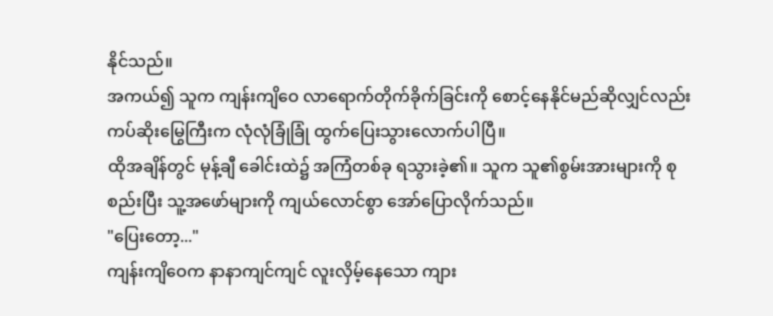နိုင်သည်။
အကယ်၍ သူက ကျန်းကျိဝေ လာရောက်တိုက်ခိုက်ခြင်းကို စောင့်နေနိုင်မည်ဆိုလျှင်လည်း ကပ်ဆိုးမြွေကြီးက လုံလုံခြုံခြုံ ထွက်ပြေးသွားလောက်ပါပြီ။
ထိုအချိန်တွင် မုန့်ချီ ခေါင်းထဲ၌ အကြံတစ်ခု ရသွားခဲ့၏။ သူက သူ၏စွမ်းအားများကို စုစည်းပြီး သူ့အဖော်များကို ကျယ်လောင်စွာ အော်ပြောလိုက်သည်။
"ပြေးတော့..."
ကျန်းကျိဝေက နာနာကျင်ကျင် လူးလှိမ့်နေသော ကျား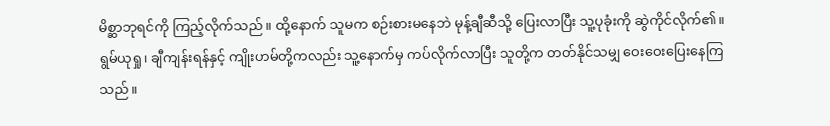မိစ္ဆာဘုရင်ကို ကြည့်လိုက်သည်။ ထို့နောက် သူမက စဉ်းစားမနေဘဲ မုန့်ချီဆီသို့ ပြေးလာပြီး သူ့ပုခုံးကို ဆွဲကိုင်လိုက်၏။ ရွမ်ယုရှု၊ ချီကျန်းရန်နှင့် ကျိုးဟမ်တို့ကလည်း သူ့နောက်မှ ကပ်လိုက်လာပြီး သူတို့က တတ်နိုင်သမျှ ဝေးဝေးပြေးနေကြသည်။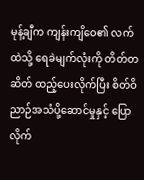မုန့်ချီက ကျန်းကျိဝေ၏ လက်ထဲသို့ ရေခဲမျက်လုံးကို တိတ်တဆိတ် ထည့်ပေးလိုက်ပြီး စိတ်ဝိညာဉ်အသံပို့ဆောင်မှုနှင့် ပြောလိုက်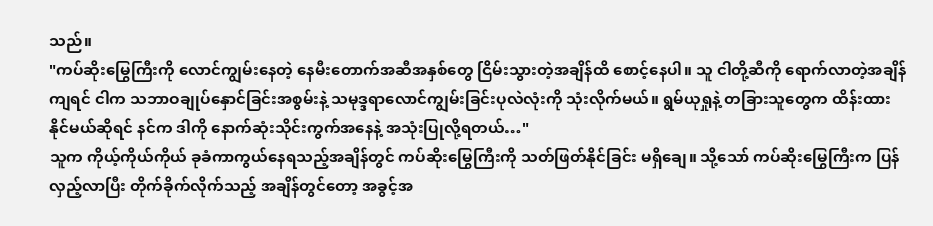သည်။
"ကပ်ဆိုးမြွေကြီးကို လောင်ကျွမ်းနေတဲ့ နေမီးတောက်အဆီအနှစ်တွေ ငြိမ်းသွားတဲ့အချိန်ထိ စောင့်နေပါ။ သူ ငါတို့ဆီကို ရောက်လာတဲ့အချိန်ကျရင် ငါက သဘာဝချုပ်နှောင်ခြင်းအစွမ်းနဲ့ သမုဒ္ဒရာလောင်ကျွမ်းခြင်းပုလဲလုံးကို သုံးလိုက်မယ်။ ရွမ်ယုရှုနဲ့ တခြားသူတွေက ထိန်းထားနိုင်မယ်ဆိုရင် နင်က ဒါကို နောက်ဆုံးသိုင်းကွက်အနေနဲ့ အသုံးပြုလို့ရတယ်…"
သူက ကိုယ့်ကိုယ်ကိုယ် ခုခံကာကွယ်နေရသည့်အချိန်တွင် ကပ်ဆိုးမြွေကြီးကို သတ်ဖြတ်နိုင်ခြင်း မရှိချေ။ သို့သော် ကပ်ဆိုးမြွေကြီးက ပြန်လှည့်လာပြီး တိုက်ခိုက်လိုက်သည့် အချိန်တွင်တော့ အခွင့်အ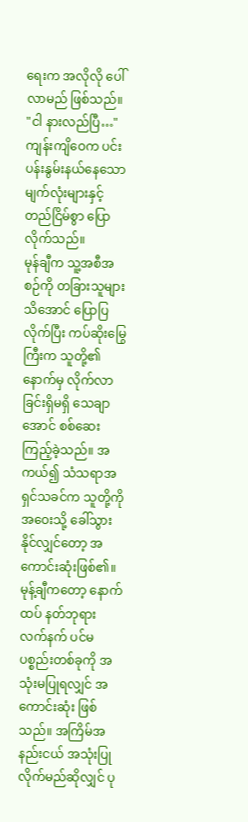ရေးက အလိုလို ပေါ်လာမည် ဖြစ်သည်။
"ငါ နားလည်ပြီ…"
ကျန်းကျိဝေက ပင်းပန်းနွမ်းနယ်နေသော မျက်လုံးများနှင့် တည်ငြိမ်စွာ ပြောလိုက်သည်။
မုန်ချီက သူ့အစီအစဉ်ကို တခြားသူများသိအောင် ပြောပြလိုက်ပြီး ကပ်ဆိုးမြွေကြီးက သူတို့၏နောက်မှ လိုက်လာခြင်းရှိမရှိ သေချာအောင် စစ်ဆေးကြည့်ခဲ့သည်။ အကယ်၍ သံသရာအရှင်သခင်က သူတို့ကို အဝေးသို့ ခေါ်သွားနိုင်လျှင်တော့ အကောင်းဆုံးဖြစ်၏။
မုန့်ချီကတော့ နောက်ထပ် နတ်ဘုရားလက်နက် ပင်မပစ္စည်းတစ်ခုကို အသုံးမပြုရလျှင် အကောင်းဆုံး ဖြစ်သည်။ အကြိမ်အနည်းငယ် အသုံးပြုလိုက်မည်ဆိုလျှင် ပု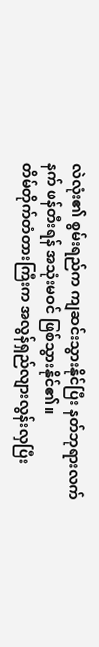လဲလုံး၏ စွမ်းရည်က ကျဆင်းသွားနိုင်ပြီး နတ်ဘုရားလက်နက် ဖန်တီးရန် အသုံးမဝင် ဖြစ်သွားနိုင်၏။
တိမ်တိုက်တံတားကြီးက အလွန်ရှည်လျားလွန်းလှပြီး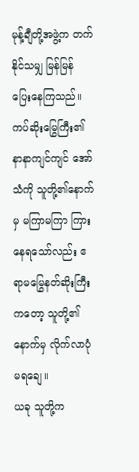မုန့်ချီတို့အဖွဲ့က တက်နိုင်သမျှ မြန်မြန် ပြေးနေကြသည်။ ကပ်ဆိုးမြွေကြီး၏ နာနာကျင်ကျင် အော်သံကို သူတို့၏နောက်မှ မကြာမကြာ ကြားနေရသော်လည်း ဧရာမမြွေနတ်ဆိုးကြီးကတော့ သူတို့၏နောက်မှ လိုက်လာပုံမရချေ။
ယခု သူတို့က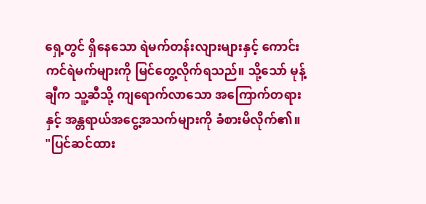ရှေ့တွင် ရှိနေသော ရဲမက်တန်းလျားများနှင့် ကောင်းကင်ရဲမက်များကို မြင်တွေ့လိုက်ရသည်။ သို့သော် မုန့်ချီက သူ့ဆီသို့ ကျရောက်လာသော အကြောက်တရားနှင့် အန္တရာယ်အငွေ့အသက်များကို ခံစားမိလိုက်၏။
"ပြင်ဆင်ထား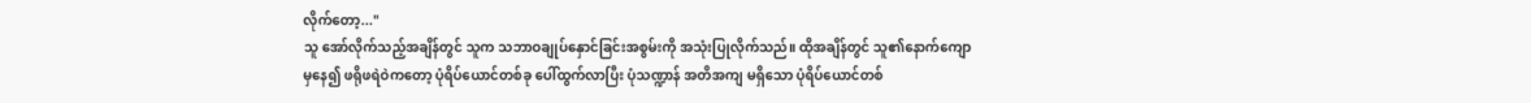လိုက်တော့..."
သူ အော်လိုက်သည့်အချိန်တွင် သူက သဘာဝချုပ်နှောင်ခြင်းအစွမ်းကို အသုံးပြုလိုက်သည်။ ထိုအချိန်တွင် သူ၏နောက်ကျောမှနေ၍ ဖရိုဖရဲဝဲကတော့ ပုံရိပ်ယောင်တစ်ခု ပေါ်ထွက်လာပြီး ပုံသဏ္ဍာန် အတိအကျ မရှိသော ပုံရိပ်ယောင်တစ်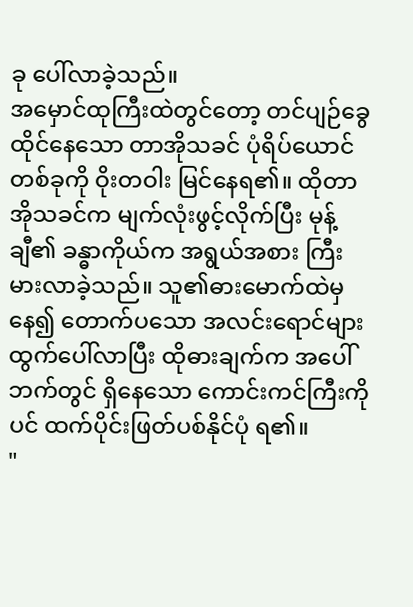ခု ပေါ်လာခဲ့သည်။
အမှောင်ထုကြီးထဲတွင်တော့ တင်ပျဉ်ခွေထိုင်နေသော တာအိုသခင် ပုံရိပ်ယောင်တစ်ခုကို ဝိုးတဝါး မြင်နေရ၏။ ထိုတာအိုသခင်က မျက်လုံးဖွင့်လိုက်ပြီး မုန့်ချီ၏ ခန္ဓာကိုယ်က အရွယ်အစား ကြီးမားလာခဲ့သည်။ သူ၏ဓားမောက်ထဲမှနေ၍ တောက်ပသော အလင်းရောင်များ ထွက်ပေါ်လာပြီး ထိုဓားချက်က အပေါ်ဘက်တွင် ရှိနေသော ကောင်းကင်ကြီးကိုပင် ထက်ပိုင်းဖြတ်ပစ်နိုင်ပုံ ရ၏။
"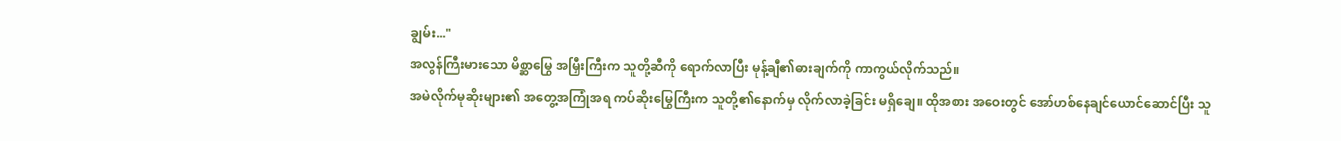ချွမ်း..."
အလွန်ကြီးမားသော မိစ္ဆာမြွေ အမြှီးကြီးက သူတို့ဆီကို ရောက်လာပြီး မုန့်ချီ၏ဓားချက်ကို ကာကွယ်လိုက်သည်။
အမဲလိုက်မုဆိုးများ၏ အတွေ့အကြုံအရ ကပ်ဆိုးမြွေကြီးက သူတို့၏နောက်မှ လိုက်လာခဲ့ခြင်း မရှိချေ။ ထိုအစား အဝေးတွင် အော်ဟစ်နေချင်ယောင်ဆောင်ပြီး သူ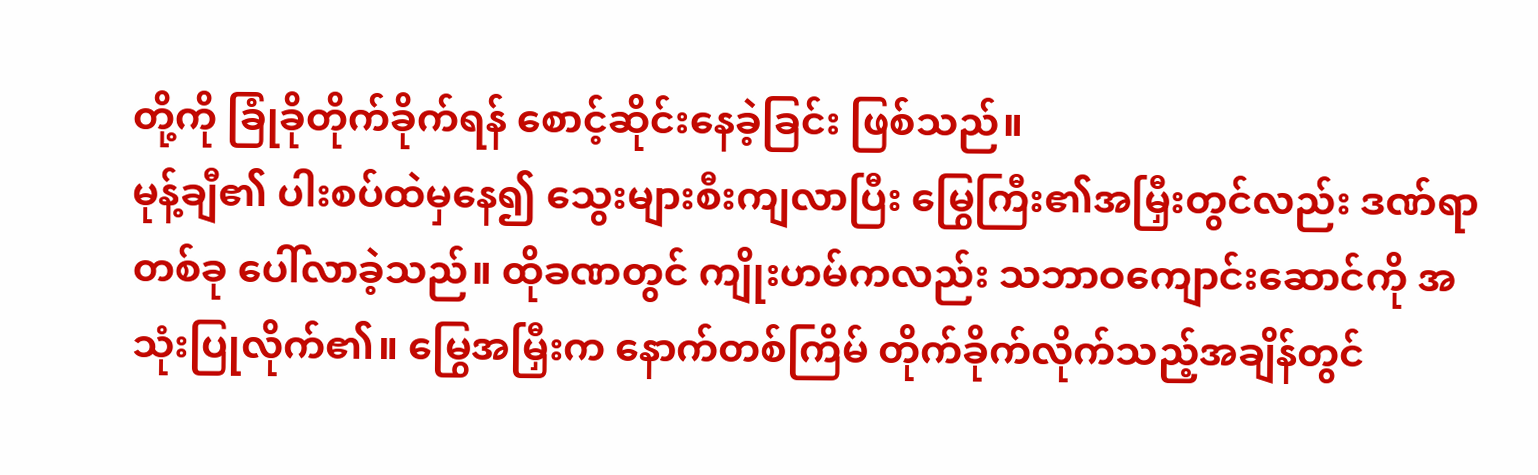တို့ကို ခြုံခိုတိုက်ခိုက်ရန် စောင့်ဆိုင်းနေခဲ့ခြင်း ဖြစ်သည်။
မုန့်ချီ၏ ပါးစပ်ထဲမှနေ၍ သွေးများစီးကျလာပြီး မြွေကြီး၏အမြှီးတွင်လည်း ဒဏ်ရာတစ်ခု ပေါ်လာခဲ့သည်။ ထိုခဏတွင် ကျိုးဟမ်ကလည်း သဘာဝကျောင်းဆောင်ကို အသုံးပြုလိုက်၏။ မြွေအမြှီးက နောက်တစ်ကြိမ် တိုက်ခိုက်လိုက်သည့်အချိန်တွင်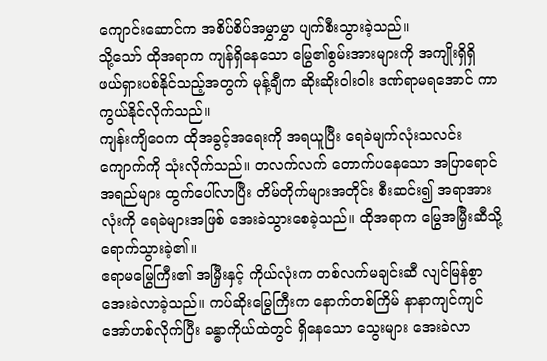ကျောင်းဆောင်က အစိပ်စိပ်အမွှာမွှာ ပျက်စီးသွားခဲ့သည်။
သို့သော် ထိုအရာက ကျန်ရှိနေသော မြွေ၏စွမ်းအားများကို အကျိုးရှိရှိ ဖယ်ရှားပစ်နိုင်သည့်အတွက် မုန့်ချီက ဆိုးဆိုးဝါးဝါး ဒဏ်ရာမရအောင် ကာကွယ်နိုင်လိုက်သည်။
ကျန်းကျိဝေက ထိုအခွင့်အရေးကို အရယူပြီး ရေခဲမျက်လုံးသလင်းကျောက်ကို သုံးလိုက်သည်။ တလက်လက် တောက်ပနေသော အပြာရောင်အရည်များ ထွက်ပေါ်လာပြီး တိမ်တိုက်များအတိုင်း စီးဆင်း၍ အရာအားလုံးကို ရေခဲများအဖြစ် အေးခဲသွားစေခဲ့သည်။ ထိုအရာက မြွေအမြှီးဆီသို့ ရောက်သွားခဲ့၏။
ဧရာမမြွေကြီး၏ အမြှီးနှင့် ကိုယ်လုံးက တစ်လက်မချင်းဆီ လျင်မြန်စွာ အေးခဲလာခဲ့သည်။ ကပ်ဆိုးမြွေကြီးက နောက်တစ်ကြိမ် နာနာကျင်ကျင် အော်ဟစ်လိုက်ပြီး ခန္ဓာကိုယ်ထဲတွင် ရှိနေသော သွေးများ အေးခဲလာ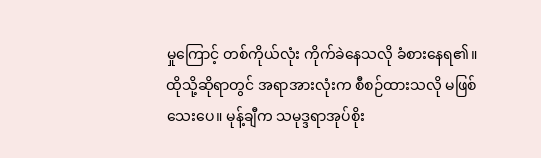မှုကြောင့် တစ်ကိုယ်လုံး ကိုက်ခဲနေသလို ခံစားနေရ၏။
ထိုသို့ဆိုရာတွင် အရာအားလုံးက စီစဉ်ထားသလို မဖြစ်သေးပေ။ မုန့်ချီက သမုဒ္ဒရာအုပ်စိုး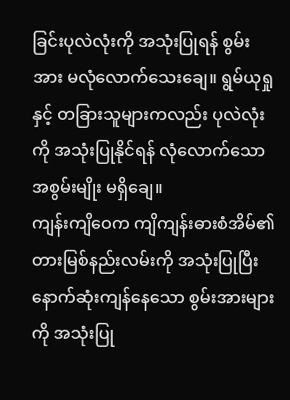ခြင်းပုလဲလုံးကို အသုံးပြုရန် စွမ်းအား မလုံလောက်သေးချေ။ ရွမ်ယုရှုနှင့် တခြားသူများကလည်း ပုလဲလုံးကို အသုံးပြုနိုင်ရန် လုံလောက်သော အစွမ်းမျိုး မရှိချေ။
ကျန်းကျိဝေက ကျိကျန်းဓားစံအိမ်၏ တားမြစ်နည်းလမ်းကို အသုံးပြုပြီး နောက်ဆုံးကျန်နေသော စွမ်းအားများကို အသုံးပြု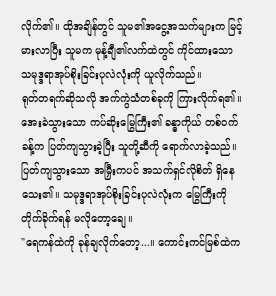လိုက်၏။ ထိုအချိန်တွင် သူမ၏အငွေ့အသက်များက မြင့်မားလာပြီး သူမက မုန့်ချီ၏လက်ထဲတွင် ကိုင်ထားသော သမုဒ္ဒရာအုပ်စိုးခြင်းပုလဲလုံးကို ယူလိုက်သည်။
ရုတ်တရက်ဆိုသလို အက်ကွဲသံတစ်ခုကို ကြားလိုက်ရ၏။ အေးခဲသွားသော ကပ်ဆိုးမြွေကြီး၏ ခန္ဓာကိုယ် တစ်ဝက်ခန့်က ပြတ်ကျသွားခဲ့ပြီး သူတို့ဆီကို ရောက်လာခဲ့သည်။ ပြတ်ကျသွားသော အမြှီးကပင် အသက်ရှင်လိုစိတ် ရှိနေသေး၏။ သမုဒ္ဒရာအုပ်စိုးခြင်းပုလဲလုံးက မြွေကြီးကို တိုက်ခိုက်ရန် မလိုတော့ချေ။
"ရေကန်ထဲကို ခုန်ချလိုက်တော့...။ ကောင်းကင်မြစ်ထဲက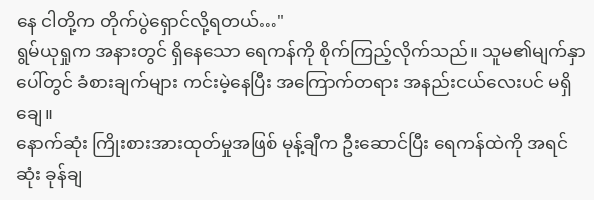နေ ငါတို့က တိုက်ပွဲရှောင်လို့ရတယ်…"
ရွမ်ယုရှုက အနားတွင် ရှိနေသော ရေကန်ကို စိုက်ကြည့်လိုက်သည်။ သူမ၏မျက်နှာပေါ်တွင် ခံစားချက်များ ကင်းမဲ့နေပြီး အကြောက်တရား အနည်းငယ်လေးပင် မရှိချေ။
နောက်ဆုံး ကြိုးစားအားထုတ်မှုအဖြစ် မုန့်ချီက ဦးဆောင်ပြီး ရေကန်ထဲကို အရင်ဆုံး ခုန်ချ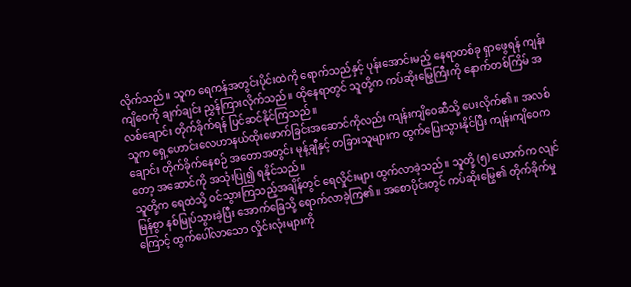လိုက်သည်။ သူက ရေကန်အတွင်းပိုင်းထဲကို ရောက်သည်နှင့် ပုန်းအောင်းမည့် နေရာတစ်ခု ရှာဖွေရန် ကျန်းကျိဝေကို ချက်ချင်း ညွှန်ကြားလိုက်သည်။ ထိုနေရာတွင် သူတို့က ကပ်ဆိုးမြွေကြီးကို နောက်တစ်ကြိမ် အလစ်ချောင်း တိုက်ခိုက်ရန် ပြင်ဆင်နိုင်ကြသည်။
သူက ရှေ့ဟောင်းလေဟာနယ်ထိုးဖောက်ခြင်းအဆောင်ကိုလည်း ကျန်းကျိဝေဆီသို့ ပေးလိုက်၏။ အလစ်ချောင်း တိုက်ခိုက်နေစဉ် အတောအတွင်း မုန့်ချီနှင့် တခြားသူများက ထွက်ပြေးသွားနိုင်ပြီး ကျန်းကျိဝေကတော့ အဆောင်ကို အသုံးပြု၍ ရနိုင်သည်။
သူတို့က ရေထဲသို့ ဝင်သွားကြသည့်အချိန်တွင် ရေလှိုင်းများ ထွက်လာခဲ့သည်။ သူတို့ (၅) ယောက်က လျင်မြန်စွာ နစ်မြုပ်သွားခဲ့ပြီး အောက်ခြေသို့ ရောက်လာခဲ့ကြ၏။ အစောပိုင်းတွင် ကပ်ဆိုးမြွေ၏ တိုက်ခိုက်မှုကြောင့် ထွက်ပေါ်လာသော လှိုင်းလုံးများကို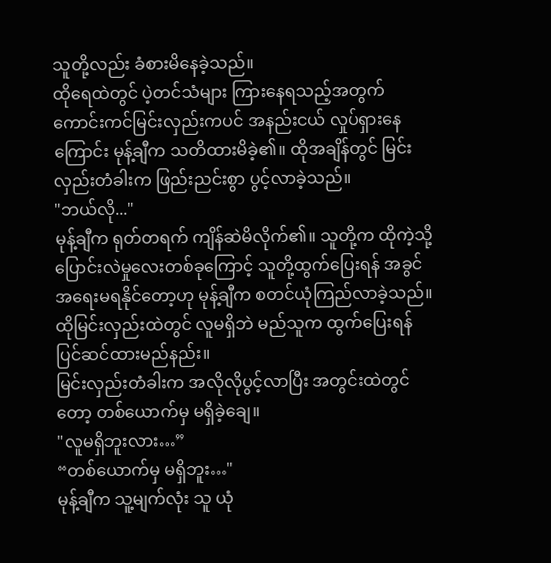သူတို့လည်း ခံစားမိနေခဲ့သည်။
ထိုရေထဲတွင် ပဲ့တင်သံများ ကြားနေရသည့်အတွက် ကောင်းကင်မြင်းလှည်းကပင် အနည်းငယ် လှုပ်ရှားနေကြောင်း မုန့်ချီက သတိထားမိခဲ့၏။ ထိုအချိန်တွင် မြင်းလှည်းတံခါးက ဖြည်းညင်းစွာ ပွင့်လာခဲ့သည်။
"ဘယ်လို..."
မုန့်ချီက ရုတ်တရက် ကျိန်ဆဲမိလိုက်၏။ သူတို့က ထိုကဲ့သို့ ပြောင်းလဲမှုလေးတစ်ခုကြောင့် သူတို့ထွက်ပြေးရန် အခွင်အရေးမရနိုင်တော့ဟု မုန့်ချီက စတင်ယုံကြည်လာခဲ့သည်။ ထိုမြင်းလှည်းထဲတွင် လူမရှိဘဲ မည်သူက ထွက်ပြေးရန် ပြင်ဆင်ထားမည်နည်း။
မြင်းလှည်းတံခါးက အလိုလိုပွင့်လာပြီး အတွင်းထဲတွင်တော့ တစ်ယောက်မှ မရှိခဲ့ချေ။
"လူမရှိဘူးလား…”
“တစ်ယောက်မှ မရှိဘူး…"
မုန့်ချီက သူ့မျက်လုံး သူ ယုံ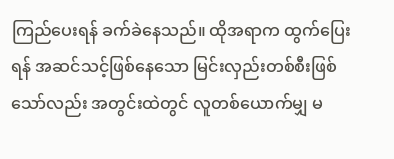ကြည်ပေးရန် ခက်ခဲနေသည်။ ထိုအရာက ထွက်ပြေးရန် အဆင်သင့်ဖြစ်နေသော မြင်းလှည်းတစ်စီးဖြစ်သော်လည်း အတွင်းထဲတွင် လူတစ်ယောက်မျှ မ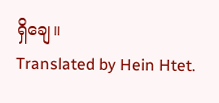ရှိချေ။
Translated by Hein Htet.